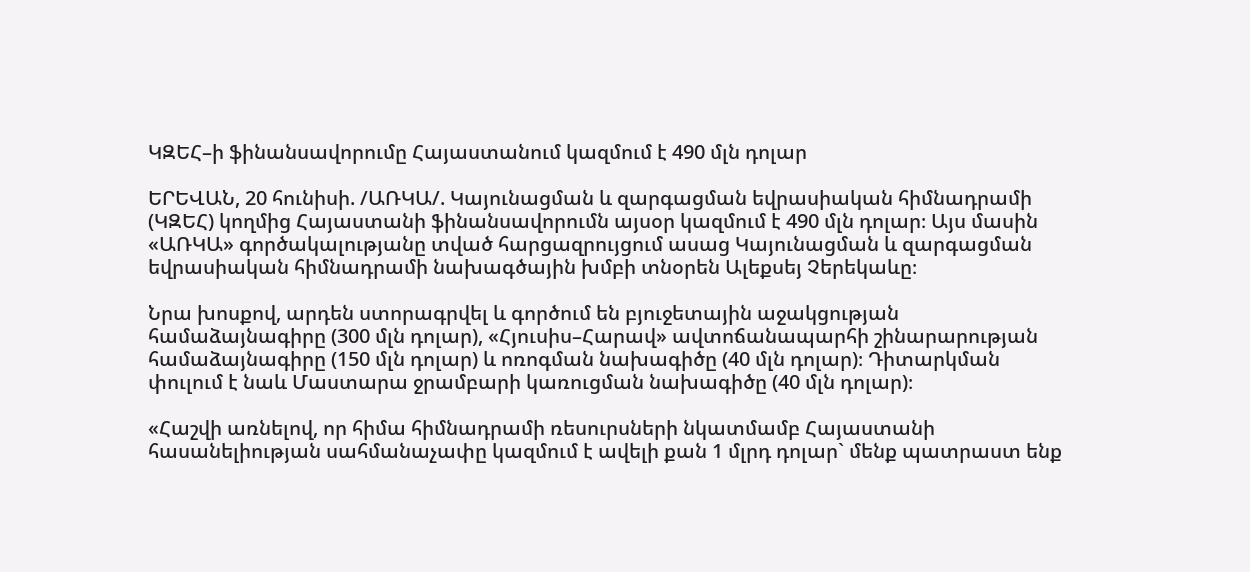ԿԶԵՀ–ի ֆինանսավորումը Հայաստանում կազմում է 490 մլն դոլար

ԵՐԵՎԱՆ, 20 հունիսի. /ԱՌԿԱ/. Կայունացման և զարգացման եվրասիական հիմնադրամի (ԿԶԵՀ) կողմից Հայաստանի ֆինանսավորումն այսօր կազմում է 490 մլն դոլար։ Այս մասին «ԱՌԿԱ» գործակալությանը տված հարցազրույցում ասաց Կայունացման և զարգացման եվրասիական հիմնադրամի նախագծային խմբի տնօրեն Ալեքսեյ Չերեկաևը։

Նրա խոսքով, արդեն ստորագրվել և գործում են բյուջետային աջակցության համաձայնագիրը (300 մլն դոլար), «Հյուսիս–Հարավ» ավտոճանապարհի շինարարության համաձայնագիրը (150 մլն դոլար) և ոռոգման նախագիծը (40 մլն դոլար)։ Դիտարկման փուլում է նաև Մաստարա ջրամբարի կառուցման նախագիծը (40 մլն դոլար)։

«Հաշվի առնելով, որ հիմա հիմնադրամի ռեսուրսների նկատմամբ Հայաստանի հասանելիության սահմանաչափը կազմում է ավելի քան 1 մլրդ դոլար` մենք պատրաստ ենք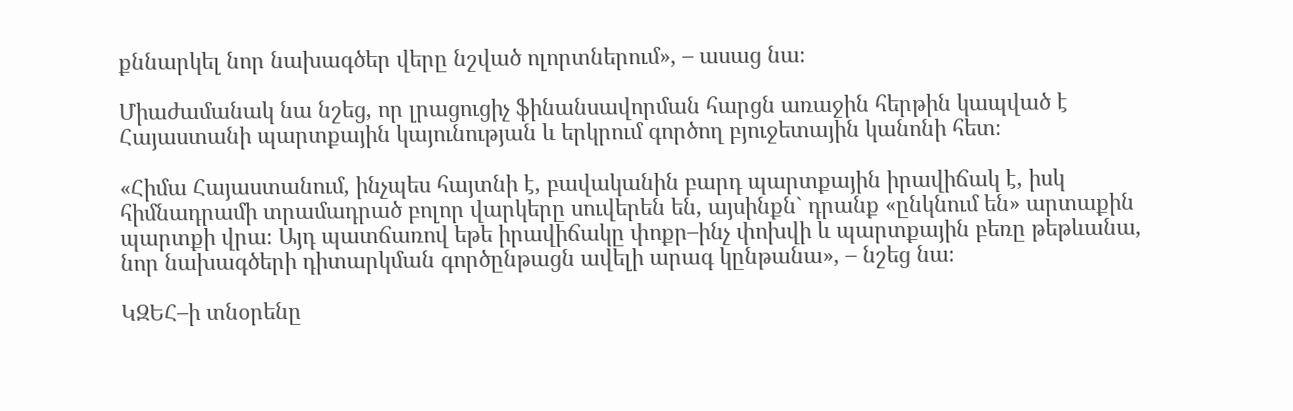քննարկել նոր նախագծեր վերը նշված ոլորտներում», – ասաց նա։

Միաժամանակ նա նշեց, որ լրացուցիչ ֆինանսավորման հարցն առաջին հերթին կապված է Հայաստանի պարտքային կայունության և երկրում գործող բյուջետային կանոնի հետ։

«Հիմա Հայաստանում, ինչպես հայտնի է, բավականին բարդ պարտքային իրավիճակ է, իսկ հիմնադրամի տրամադրած բոլոր վարկերը սուվերեն են, այսինքն` դրանք «ընկնում են» արտաքին պարտքի վրա։ Այդ պատճառով եթե իրավիճակը փոքր–ինչ փոխվի և պարտքային բեռը թեթևանա, նոր նախագծերի դիտարկման գործընթացն ավելի արագ կընթանա», – նշեց նա։

ԿԶԵՀ–ի տնօրենը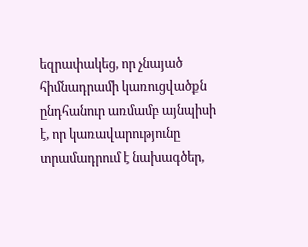եզրափակեց, որ չնայած հիմնադրամի կառուցվածքն ընդհանուր առմամբ այնպիսի է, որ կառավարությունը տրամադրում է նախագծեր,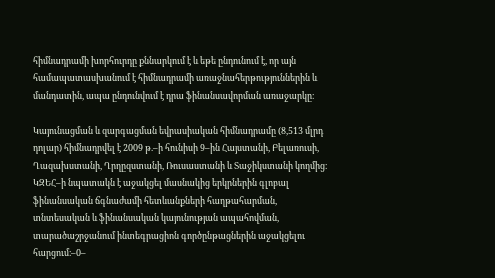հիմնադրամի խորհուրդը քննարկում է և եթե ընդունում է, որ այն համապատասխանում է հիմնադրամի առաջնահերթություններին և մանդատին, ապա ընդունվում է դրա ֆինանսավորման առաջարկը։

Կայունացման և զարգացման եվրասիական հիմնադրամը (8,513 մլրդ դոլար) հիմնադրվել է 2009 թ.–ի հունիսի 9–ին Հայստանի, Բելառուսի, Ղազախստանի, Ղրղըզստանի, Ռուսաստանի և Տաջիկստանի կողմից։ ԿԶԵՀ–ի նպատակն է աջակցել մասնակից երկրներին գլոբալ ֆինանսական ճգնաժամի հետևանքների հաղթահարման, տնտեսական և ֆինանսական կայունության ապահովման, տարածաշրջանում ինտեգրացիոն գործընթացներին աջակցելու հարցում։–0–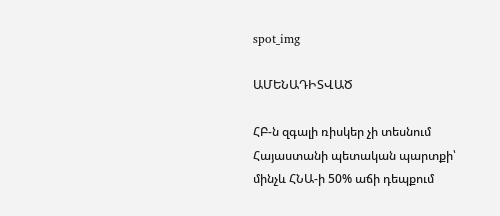spot_img

ԱՄԵՆԱԴԻՏՎԱԾ

ՀԲ-ն զգալի ռիսկեր չի տեսնում Հայաստանի պետական պարտքի՝ մինչև ՀՆԱ-ի 50% աճի դեպքում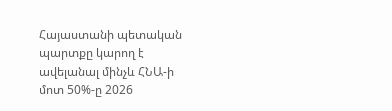Հայաստանի պետական պարտքը կարող է ավելանալ մինչև ՀՆԱ-ի մոտ 50%-ը 2026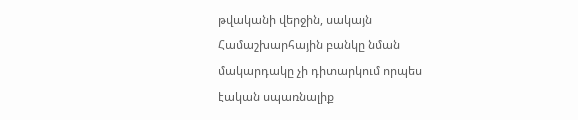թվականի վերջին, սակայն Համաշխարհային բանկը նման մակարդակը չի դիտարկում որպես էական սպառնալիք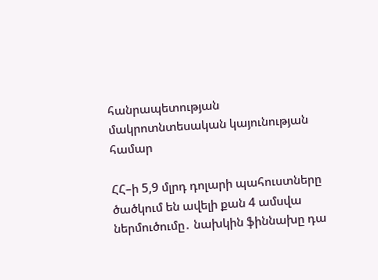հանրապետության մակրոտնտեսական կայունության համար

ՀՀ–ի 5,9 մլրդ դոլարի պահուստները ծածկում են ավելի քան 4 ամսվա ներմուծումը․ նախկին ֆիննախը դա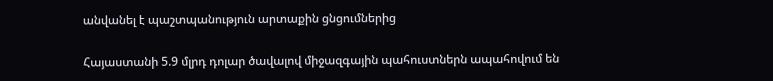անվանել է պաշտպանություն արտաքին ցնցումներից

Հայաստանի 5.9 մլրդ դոլար ծավալով միջազգային պահուստներն ապահովում են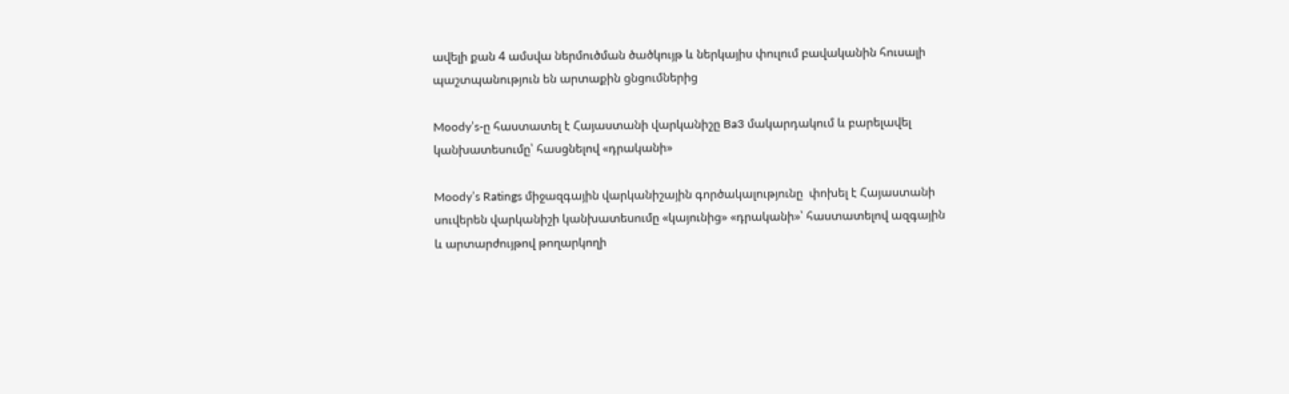ավելի քան 4 ամսվա ներմուծման ծածկույթ և ներկայիս փուլում բավականին հուսալի պաշտպանություն են արտաքին ցնցումներից

Moody’s-ը հաստատել է Հայաստանի վարկանիշը Ba3 մակարդակում և բարելավել կանխատեսումը՝ հասցնելով «դրականի»

Moody’s Ratings միջազգային վարկանիշային գործակալությունը  փոխել է Հայաստանի սուվերեն վարկանիշի կանխատեսումը «կայունից» «դրականի»՝ հաստատելով ազգային և արտարժույթով թողարկողի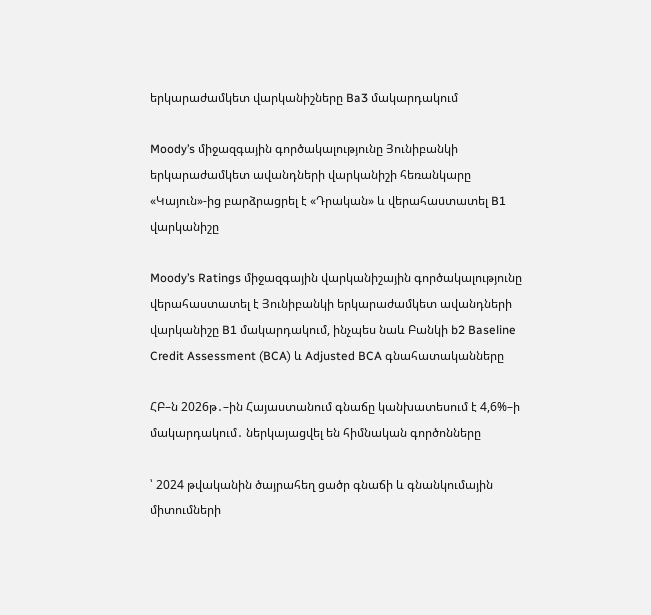երկարաժամկետ վարկանիշները Ba3 մակարդակում

Moody’s միջազգային գործակալությունը Յունիբանկի երկարաժամկետ ավանդների վարկանիշի հեռանկարը «Կայուն»-ից բարձրացրել է «Դրական» և վերահաստատել B1 վարկանիշը

Moody’s Ratings միջազգային վարկանիշային գործակալությունը վերահաստատել է Յունիբանկի երկարաժամկետ ավանդների վարկանիշը B1 մակարդակում, ինչպես նաև Բանկի b2 Baseline Credit Assessment (BCA) և Adjusted BCA գնահատականները

ՀԲ–ն 2026թ․–ին Հայաստանում գնաճը կանխատեսում է 4,6%–ի մակարդակում․ ներկայացվել են հիմնական գործոնները

՝ 2024 թվականին ծայրահեղ ցածր գնաճի և գնանկումային միտումների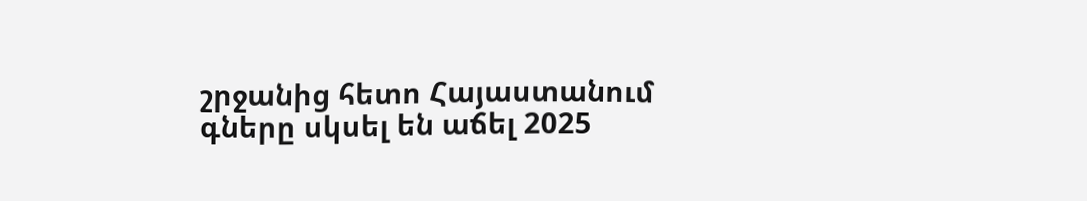շրջանից հետո Հայաստանում գները սկսել են աճել 2025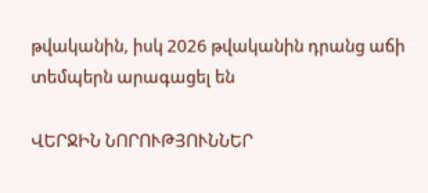թվականին, իսկ 2026 թվականին դրանց աճի տեմպերն արագացել են

ՎԵՐՋԻՆ ՆՈՐՈՒԹՅՈՒՆՆԵՐ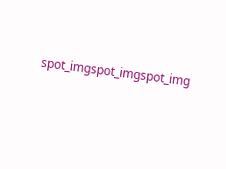spot_imgspot_imgspot_img